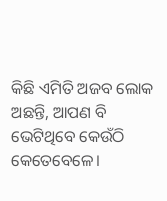କିଛି ଏମିତି ଅଜବ ଲୋକ ଅଛନ୍ତି, ଆପଣ ବି ଭେଟିଥିବେ କେଉଁଠି କେତେବେଳେ।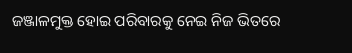ଜଞ୍ଜାଳମୁକ୍ତ ହୋଇ ପରିବାରକୁ ନେଇ ନିଜ ଭିତରେ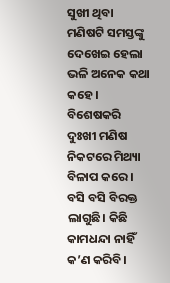ସୁଖୀ ଥିବା ମଣିଷଟି ସମସ୍ତଙ୍କୁ ଦେଖେଇ ହେଲା ଭଳି ଅନେକ କଥା କହେ। ବିଶେଷକରି ଦୁଃଖୀ ମଣିଷ ନିକଟରେ ମିଥ୍ୟା ବିଳାପ କରେ। ବସି ବସି ବିରକ୍ତ ଲାଗୁଛି। କିଛି କାମଧନ୍ଦା ନାହିଁ କ’ଣ କରିବି।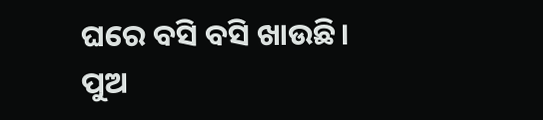ଘରେ ବସି ବସି ଖାଉଛି। ପୁଅ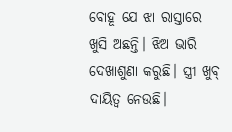ବୋହୂ ଯେ ଝା ରାସ୍ତାରେ ଖୁସି ଅଛନ୍ତି। ଝିଅ ଭାରି ଦେଖାଶୁଣା କରୁଛି। ସ୍ତ୍ରୀ ଖୁବ୍ ଦାୟିତ୍ୱ ନେଉଛି।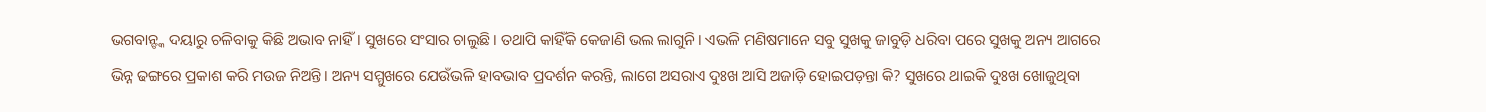ଭଗବାନ୍ଙ୍କ ଦୟାରୁ ଚଳିବାକୁ କିଛି ଅଭାବ ନାହିଁ। ସୁଖରେ ସଂସାର ଚାଲୁଛି। ତଥାପି କାହିଁକି କେଜାଣି ଭଲ ଲାଗୁନି। ଏଭଳି ମଣିଷମାନେ ସବୁ ସୁଖକୁ ଜାବୁଡ଼ି ଧରିବା ପରେ ସୁଖକୁ ଅନ୍ୟ ଆଗରେ ଭିନ୍ନ ଢଙ୍ଗରେ ପ୍ରକାଶ କରି ମଉଜ ନିଅନ୍ତି। ଅନ୍ୟ ସମ୍ମୁଖରେ ଯେଉଁଭଳି ହାବଭାବ ପ୍ରଦର୍ଶନ କରନ୍ତି, ଲାଗେ ଅସରାଏ ଦୁଃଖ ଆସି ଅଜାଡ଼ି ହୋଇପଡ଼ନ୍ତା କି? ସୁଖରେ ଥାଇକି ଦୁଃଖ ଖୋଜୁଥିବା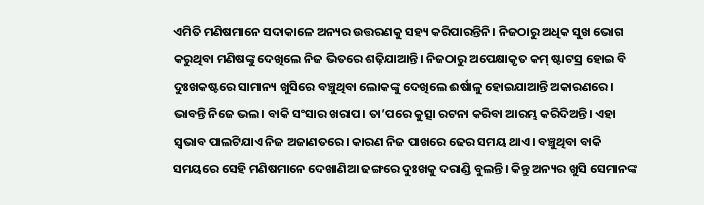ଏମିତି ମଣିଷମାନେ ସଦାକାଳେ ଅନ୍ୟର ଉତ୍ତରଣକୁ ସହ୍ୟ କରିପାରନ୍ତିନି। ନିଜଠାରୁ ଅଧିକ ସୁଖ ଭୋଗ କରୁଥିବା ମଣିଷଙ୍କୁ ଦେଖିଲେ ନିଜ ଭିତରେ ଶଢ଼ିଯାଆନ୍ତି। ନିଜଠାରୁ ଅପେକ୍ଷାକୃତ କମ୍ ଷ୍ଟାଟସ୍ର ହୋଇ ବି ଦୁଃଖକଷ୍ଟରେ ସାମାନ୍ୟ ଖୁସିରେ ବଞ୍ଚୁଥିବା ଲୋକଙ୍କୁ ଦେଖିଲେ ଈର୍ଷାଳୁ ହୋଇଯାଆନ୍ତି ଅକାରଣରେ। ଭାବନ୍ତି ନିଜେ ଭଲ। ବାକି ସଂସାର ଖରାପ। ତା’ପରେ କୁତ୍ସା ରଟନା କରିବା ଆରମ୍ଭ କରିଦିଅନ୍ତି। ଏହା ସ୍ବଭାବ ପାଲଟିଯାଏ ନିଜ ଅଜାଣତରେ। କାରଣ ନିଜ ପାଖରେ ଢେର ସମୟ ଥାଏ। ବଞ୍ଚୁଥିବା ବାକି ସମୟରେ ସେହି ମଣିଷମାନେ ଦେଖାଣିଆ ଢଙ୍ଗରେ ଦୁଃଖକୁ ଦରାଣ୍ଡି ବୁଲନ୍ତି। କିନ୍ତୁ ଅନ୍ୟର ଖୁସି ସେମାନଙ୍କ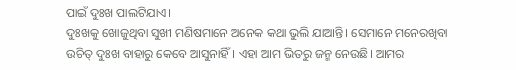ପାଇଁ ଦୁଃଖ ପାଲଟିଯାଏ।
ଦୁଃଖକୁ ଖୋଜୁଥିବା ସୁଖୀ ମଣିଷମାନେ ଅନେକ କଥା ଭୁଲି ଯାଆନ୍ତି। ସେମାନେ ମନେରଖିବା ଉଚିତ୍ ଦୁଃଖ ବାହାରୁ କେବେ ଆସୁନାହିଁ। ଏହା ଆମ ଭିତରୁ ଜନ୍ମ ନେଉଛି। ଆମର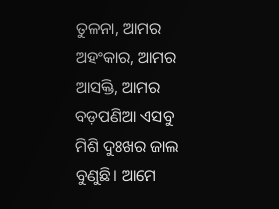ତୁଳନା, ଆମର ଅହଂକାର, ଆମର ଆସକ୍ତି, ଆମର ବଡ଼ପଣିଆ ଏସବୁ ମିଶି ଦୁଃଖର ଜାଲ ବୁଣୁଛି। ଆମେ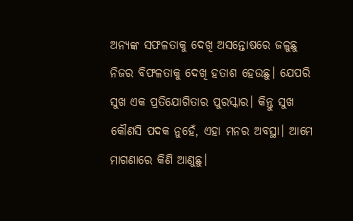ଅନ୍ୟଙ୍କ ସଫଳତାକୁ ଦେଖି ଅସନ୍ତୋଷରେ ଜଳୁଛୁ ନିଜର ବିଫଳତାକୁ ଦେଖି ହତାଶ ହେଉଛୁ। ଯେପରି ସୁଖ ଏକ ପ୍ରତିଯୋଗିତାର ପୁରସ୍କାର। କିନ୍ତୁ ସୁଖ କୌଣସି ପଦକ ନୁହେଁ, ଏହା ମନର ଅବସ୍ଥା। ଆମେ ମାଗଣାରେ କିଣି ଆଣୁଛୁ।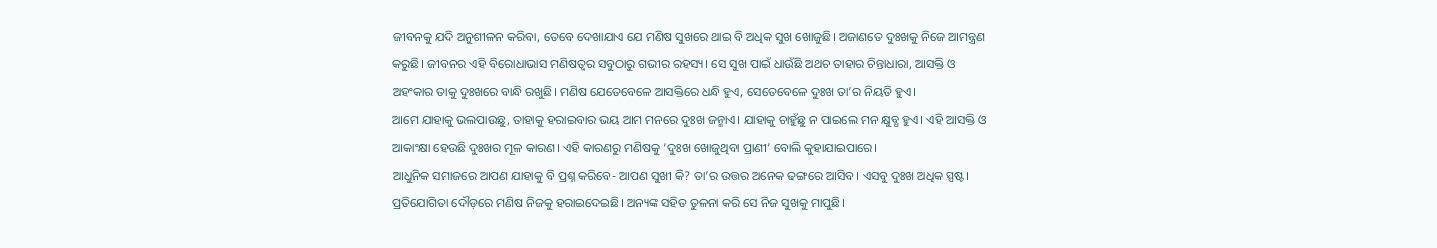ଜୀବନକୁ ଯଦି ଅନୁଶୀଳନ କରିବା, ତେବେ ଦେଖାଯାଏ ଯେ ମଣିଷ ସୁଖରେ ଥାଇ ବି ଅଧିକ ସୁଖ ଖୋଜୁଛି। ଅଜାଣତେ ଦୁଃଖକୁ ନିଜେ ଆମନ୍ତ୍ରଣ କରୁଛି। ଜୀବନର ଏହି ବିରୋଧାଭାସ ମଣିଷତ୍ୱର ସବୁଠାରୁ ଗଭୀର ରହସ୍ୟ। ସେ ସୁଖ ପାଇଁ ଧାଉଁଛି ଅଥଚ ତାହାର ଚିନ୍ତାଧାରା, ଆସକ୍ତି ଓ ଅହଂକାର ତାକୁ ଦୁଃଖରେ ବାନ୍ଧି ରଖୁଛି। ମଣିଷ ଯେତେବେଳେ ଆସକ୍ତିରେ ଧନ୍ଧି ହୁଏ, ସେତେବେଳେ ଦୁଃଖ ତା’ର ନିୟତି ହୁଏ।
ଆମେ ଯାହାକୁ ଭଲପାଉଛୁ, ତାହାକୁ ହରାଇବାର ଭୟ ଆମ ମନରେ ଦୁଃଖ ଜନ୍ମାଏ। ଯାହାକୁ ଚାହୁଁଛୁ ନ ପାଇଲେ ମନ କ୍ଷୁବ୍ଧ ହୁଏ। ଏହି ଆସକ୍ତି ଓ ଆକାଂକ୍ଷା ହେଉଛି ଦୁଃଖର ମୂଳ କାରଣ। ଏହି କାରଣରୁ ମଣିଷକୁ ‘ଦୁଃଖ ଖୋଜୁଥିବା ପ୍ରାଣୀ’ ବୋଲି କୁହାଯାଇପାରେ।
ଆଧୁନିକ ସମାଜରେ ଆପଣ ଯାହାକୁ ବି ପ୍ରଶ୍ନ କରିବେ- ଆପଣ ସୁଖୀ କି? ତା’ର ଉତ୍ତର ଅନେକ ଢଙ୍ଗରେ ଆସିବ। ଏସବୁ ଦୁଃଖ ଅଧିକ ସ୍ପଷ୍ଟ। ପ୍ରତିଯୋଗିତା ଦୌଡ଼ରେ ମଣିଷ ନିଜକୁ ହରାଇଦେଇଛି। ଅନ୍ୟଙ୍କ ସହିତ ତୁଳନା କରି ସେ ନିଜ ସୁଖକୁ ମାପୁଛି।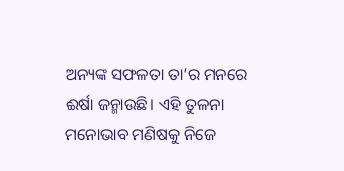ଅନ୍ୟଙ୍କ ସଫଳତା ତା’ର ମନରେ ଈର୍ଷା ଜନ୍ମାଉଛି। ଏହି ତୁଳନା ମନୋଭାବ ମଣିଷକୁ ନିଜେ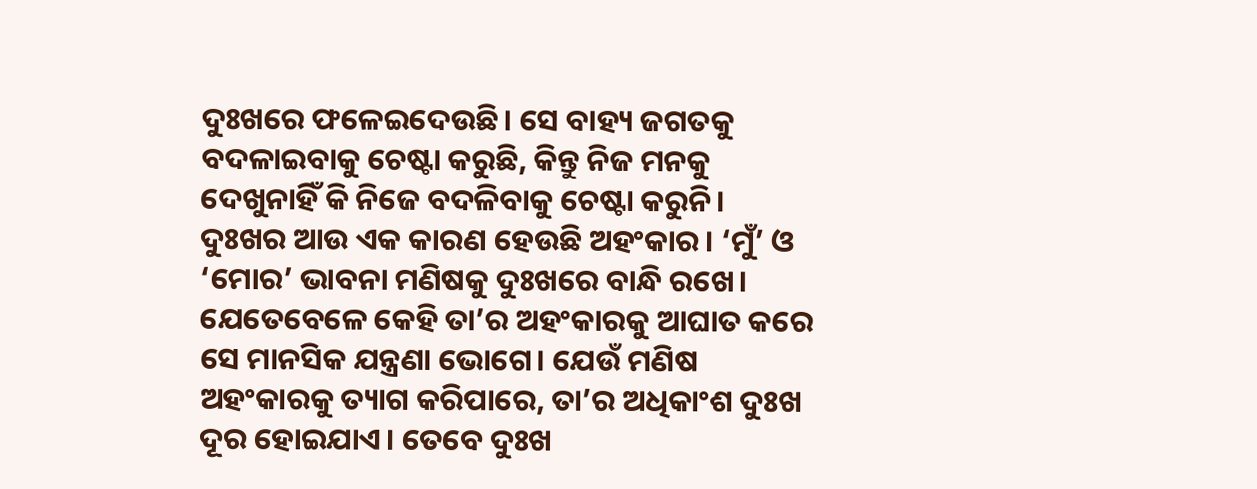ଦୁଃଖରେ ଫଳେଇଦେଉଛି। ସେ ବାହ୍ୟ ଜଗତକୁ ବଦଳାଇବାକୁ ଚେଷ୍ଟା କରୁଛି, କିନ୍ତୁ ନିଜ ମନକୁ ଦେଖୁନାହିଁ କି ନିଜେ ବଦଳିବାକୁ ଚେଷ୍ଟା କରୁନି।
ଦୁଃଖର ଆଉ ଏକ କାରଣ ହେଉଛି ଅହଂକାର। ‘ମୁଁ’ ଓ ‘ମୋର’ ଭାବନା ମଣିଷକୁ ଦୁଃଖରେ ବାନ୍ଧି ରଖେ। ଯେତେବେଳେ କେହି ତା’ର ଅହଂକାରକୁ ଆଘାତ କରେ ସେ ମାନସିକ ଯନ୍ତ୍ରଣା ଭୋଗେ। ଯେଉଁ ମଣିଷ ଅହଂକାରକୁ ତ୍ୟାଗ କରିପାରେ, ତା’ର ଅଧିକାଂଶ ଦୁଃଖ ଦୂର ହୋଇଯାଏ। ତେବେ ଦୁଃଖ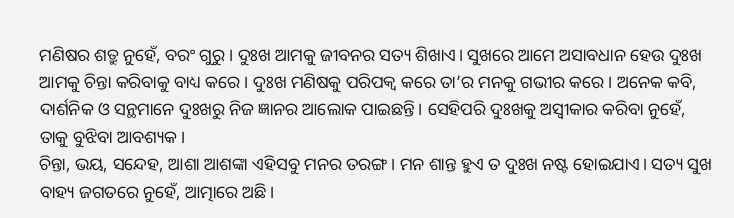ମଣିଷର ଶତ୍ରୁ ନୁହେଁ, ବରଂ ଗୁରୁ। ଦୁଃଖ ଆମକୁ ଜୀବନର ସତ୍ୟ ଶିଖାଏ। ସୁଖରେ ଆମେ ଅସାବଧାନ ହେଉ ଦୁଃଖ ଆମକୁ ଚିନ୍ତା କରିବାକୁ ବାଧ୍ୟ କରେ। ଦୁଃଖ ମଣିଷକୁ ପରିପକ୍ୱ କରେ ତା’ର ମନକୁ ଗଭୀର କରେ। ଅନେକ କବି, ଦାର୍ଶନିକ ଓ ସନ୍ଥମାନେ ଦୁଃଖରୁ ନିଜ ଜ୍ଞାନର ଆଲୋକ ପାଇଛନ୍ତି। ସେହିପରି ଦୁଃଖକୁ ଅସ୍ବୀକାର କରିବା ନୁହେଁ, ତାକୁ ବୁଝିବା ଆବଶ୍ୟକ।
ଚିନ୍ତା, ଭୟ, ସନ୍ଦେହ, ଆଶା ଆଶଙ୍କା ଏହିସବୁ ମନର ତରଙ୍ଗ। ମନ ଶାନ୍ତ ହୁଏ ତ ଦୁଃଖ ନଷ୍ଟ ହୋଇଯାଏ। ସତ୍ୟ ସୁଖ ବାହ୍ୟ ଜଗତରେ ନୁହେଁ, ଆତ୍ମାରେ ଅଛି।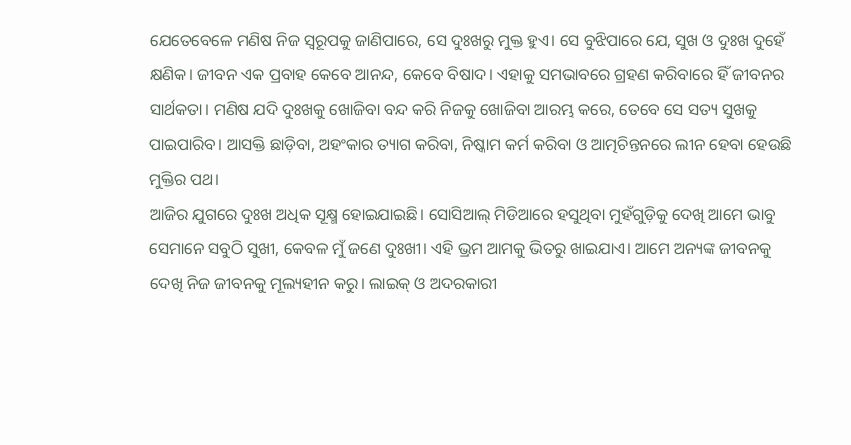ଯେତେବେଳେ ମଣିଷ ନିଜ ସ୍ବରୂପକୁ ଜାଣିପାରେ, ସେ ଦୁଃଖରୁ ମୁକ୍ତ ହୁଏ। ସେ ବୁଝିପାରେ ଯେ, ସୁଖ ଓ ଦୁଃଖ ଦୁହେଁ କ୍ଷଣିକ। ଜୀବନ ଏକ ପ୍ରବାହ କେବେ ଆନନ୍ଦ, କେବେ ବିଷାଦ। ଏହାକୁ ସମଭାବରେ ଗ୍ରହଣ କରିବାରେ ହିଁ ଜୀବନର ସାର୍ଥକତା। ମଣିଷ ଯଦି ଦୁଃଖକୁ ଖୋଜିବା ବନ୍ଦ କରି ନିଜକୁ ଖୋଜିବା ଆରମ୍ଭ କରେ, ତେବେ ସେ ସତ୍ୟ ସୁଖକୁ ପାଇପାରିବ। ଆସକ୍ତି ଛାଡ଼ିବା, ଅହଂକାର ତ୍ୟାଗ କରିବା, ନିଷ୍କାମ କର୍ମ କରିବା ଓ ଆତ୍ମଚିନ୍ତନରେ ଲୀନ ହେବା ହେଉଛି ମୁକ୍ତିର ପଥ।
ଆଜିର ଯୁଗରେ ଦୁଃଖ ଅଧିକ ସୂକ୍ଷ୍ମ ହୋଇଯାଇଛି। ସୋସିଆଲ୍ ମିଡିଆରେ ହସୁଥିବା ମୁହଁଗୁଡ଼ିକୁ ଦେଖି ଆମେ ଭାବୁ ସେମାନେ ସବୁଠି ସୁଖୀ, କେବଳ ମୁଁ ଜଣେ ଦୁଃଖୀ। ଏହି ଭ୍ରମ ଆମକୁ ଭିତରୁ ଖାଇଯାଏ। ଆମେ ଅନ୍ୟଙ୍କ ଜୀବନକୁ ଦେଖି ନିଜ ଜୀବନକୁ ମୂଲ୍ୟହୀନ କରୁ। ଲାଇକ୍ ଓ ଅଦରକାରୀ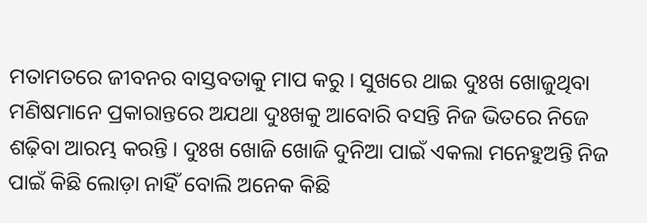ମତାମତରେ ଜୀବନର ବାସ୍ତବତାକୁ ମାପ କରୁ। ସୁଖରେ ଥାଇ ଦୁଃଖ ଖୋଜୁଥିବା ମଣିଷମାନେ ପ୍ରକାରାନ୍ତରେ ଅଯଥା ଦୁଃଖକୁ ଆବୋରି ବସନ୍ତି ନିଜ ଭିତରେ ନିଜେ ଶଢ଼ିବା ଆରମ୍ଭ କରନ୍ତି। ଦୁଃଖ ଖୋଜି ଖୋଜି ଦୁନିଆ ପାଇଁ ଏକଲା ମନେହୁଅନ୍ତି ନିଜ ପାଇଁ କିଛି ଲୋଡ଼ା ନାହିଁ ବୋଲି ଅନେକ କିଛି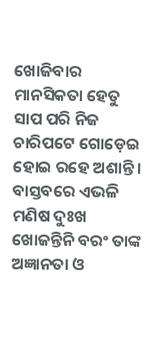ଖୋଜିବାର ମାନସିକତା ହେତୁ ସାପ ପରି ନିଜ ଚାରିପଟେ ଗୋଡ଼େଇ ହୋଇ ରହେ ଅଶାନ୍ତି। ବାସ୍ତବରେ ଏଭଳି ମଣିଷ ଦୁଃଖ ଖୋଜନ୍ତିନି ବରଂ ତାଙ୍କ ଅଜ୍ଞାନତା ଓ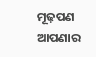ମୂଢ଼ପଣ ଆପଣାର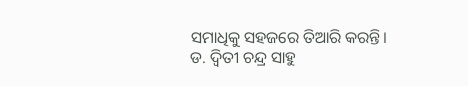ସମାଧିକୁ ସହଜରେ ତିଆରି କରନ୍ତି।
ଡ. ଦ୍ୱିତୀ ଚନ୍ଦ୍ର ସାହୁ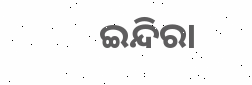ଇନ୍ଦିରା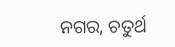ନଗର, ଚତୁର୍ଥ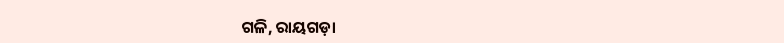ଗଳି, ରାୟଗଡ଼ା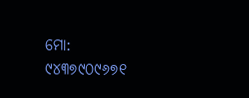ମୋ: ୯୪୩୭୯୦୯୬୭୧